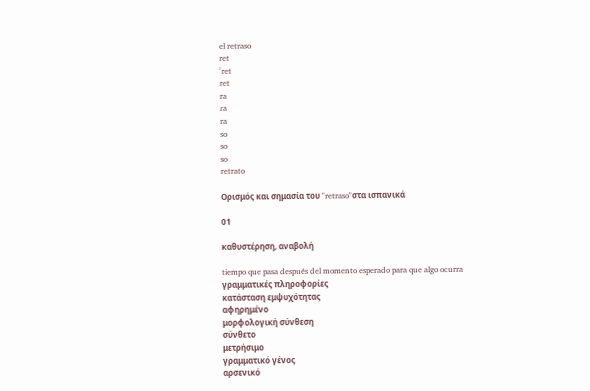el retraso
ret
ˈret
ret
ra
ɾa
ra
so
so
so
retrato

Ορισμός και σημασία του "retraso"στα ισπανικά

01

καθυστέρηση, αναβολή

tiempo que pasa después del momento esperado para que algo ocurra
γραμματικές πληροφορίες
κατάσταση εμψυχότητας
αφηρημένο
μορφολογική σύνθεση
σύνθετο
μετρήσιμο
γραμματικό γένος
αρσενικό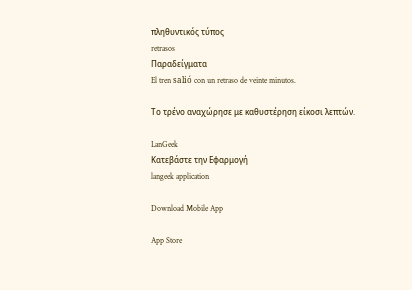πληθυντικός τύπος
retrasos
Παραδείγματα
El tren salió con un retraso de veinte minutos.

Το τρένο αναχώρησε με καθυστέρηση είκοσι λεπτών.

LanGeek
Κατεβάστε την Εφαρμογή
langeek application

Download Mobile App

App Store